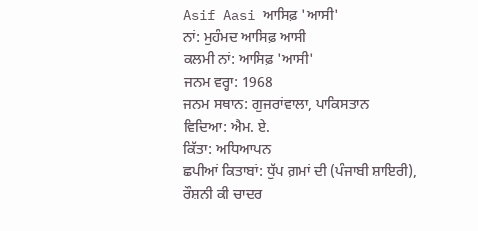Asif Aasi ਆਸਿਫ਼ 'ਆਸੀ'
ਨਾਂ: ਮੁਹੰਮਦ ਆਸਿਫ਼ ਆਸੀ
ਕਲਮੀ ਨਾਂ: ਆਸਿਫ਼ 'ਆਸੀ'
ਜਨਮ ਵਰ੍ਹਾ: 1968
ਜਨਮ ਸਥਾਨ: ਗੁਜਰਾਂਵਾਲਾ, ਪਾਕਿਸਤਾਨ
ਵਿਦਿਆ: ਐਮ. ਏ.
ਕਿੱਤਾ: ਅਧਿਆਪਨ
ਛਪੀਆਂ ਕਿਤਾਬਾਂ: ਧੁੱਪ ਗ਼ਮਾਂ ਦੀ (ਪੰਜਾਬੀ ਸ਼ਾਇਰੀ), ਰੌਸ਼ਨੀ ਕੀ ਚਾਦਰ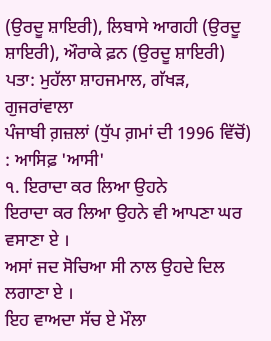(ਉਰਦੂ ਸ਼ਾਇਰੀ), ਲਿਬਾਸੇ ਆਗਹੀ (ਉਰਦੂ ਸ਼ਾਇਰੀ), ਔਰਾਕੇ ਫ਼ਨ (ਉਰਦੂ ਸ਼ਾਇਰੀ)
ਪਤਾ: ਮੁਹੱਲਾ ਸ਼ਾਹਜਮਾਲ, ਗੱਖੜ, ਗੁਜਰਾਂਵਾਲਾ
ਪੰਜਾਬੀ ਗ਼ਜ਼ਲਾਂ (ਧੁੱਪ ਗ਼ਮਾਂ ਦੀ 1996 ਵਿੱਚੋਂ) : ਆਸਿਫ਼ 'ਆਸੀ'
੧. ਇਰਾਦਾ ਕਰ ਲਿਆ ਉਹਨੇ
ਇਰਾਦਾ ਕਰ ਲਿਆ ਉਹਨੇ ਵੀ ਆਪਣਾ ਘਰ ਵਸਾਣਾ ਏ ।
ਅਸਾਂ ਜਦ ਸੋਚਿਆ ਸੀ ਨਾਲ ਉਹਦੇ ਦਿਲ ਲਗਾਣਾ ਏ ।
ਇਹ ਵਾਅਦਾ ਸੱਚ ਏ ਮੌਲਾ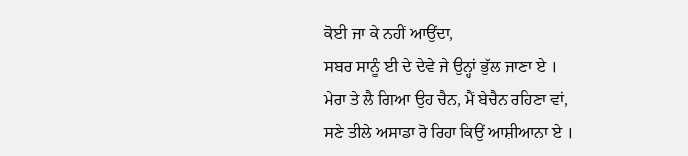ਕੋਈ ਜਾ ਕੇ ਨਹੀਂ ਆਉਂਦਾ,
ਸਬਰ ਸਾਨੂੰ ਈ ਦੇ ਦੇਵੇ ਜੇ ਉਨ੍ਹਾਂ ਭੁੱਲ ਜਾਣਾ ਏ ।
ਮੇਰਾ ਤੇ ਲੈ ਗਿਆ ਉਹ ਚੈਨ, ਮੈਂ ਬੇਚੈਨ ਰਹਿਣਾ ਵਾਂ,
ਸਣੇ ਤੀਲੇ ਅਸਾਡਾ ਰੋ ਰਿਹਾ ਕਿਉਂ ਆਸ਼ੀਆਨਾ ਏ ।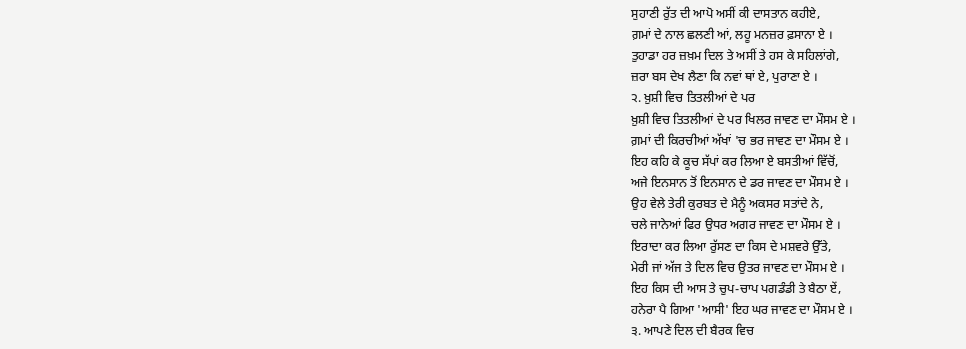ਸੁਹਾਣੀ ਰੁੱਤ ਦੀ ਆਪੋ ਅਸੀਂ ਕੀ ਦਾਸਤਾਨ ਕਹੀਏ,
ਗ਼ਮਾਂ ਦੇ ਨਾਲ ਛਲਣੀ ਆਂ, ਲਹੂ ਮਨਜ਼ਰ ਫ਼ਸਾਨਾ ਏ ।
ਤੁਹਾਡਾ ਹਰ ਜ਼ਖ਼ਮ ਦਿਲ ਤੇ ਅਸੀਂ ਤੇ ਹਸ ਕੇ ਸਹਿਲਾਂਗੇ,
ਜ਼ਰਾ ਬਸ ਦੇਖ ਲੈਣਾ ਕਿ ਨਵਾਂ ਥਾਂ ਏ, ਪੁਰਾਣਾ ਏ ।
੨. ਖ਼ੁਸ਼ੀ ਵਿਚ ਤਿਤਲੀਆਂ ਦੇ ਪਰ
ਖ਼ੁਸ਼ੀ ਵਿਚ ਤਿਤਲੀਆਂ ਦੇ ਪਰ ਖਿਲਰ ਜਾਵਣ ਦਾ ਮੌਸਮ ਏ ।
ਗ਼ਮਾਂ ਦੀ ਕਿਰਚੀਆਂ ਅੱਖਾਂ 'ਚ ਭਰ ਜਾਵਣ ਦਾ ਮੌਸਮ ਏ ।
ਇਹ ਕਹਿ ਕੇ ਕੂਚ ਸੱਪਾਂ ਕਰ ਲਿਆ ਏ ਬਸਤੀਆਂ ਵਿੱਚੋਂ,
ਅਜੇ ਇਨਸਾਨ ਤੋਂ ਇਨਸਾਨ ਦੇ ਡਰ ਜਾਵਣ ਦਾ ਮੌਸਮ ਏ ।
ਉਹ ਵੇਲੇ ਤੇਰੀ ਕੁਰਬਤ ਦੇ ਮੈਨੂੰ ਅਕਸਰ ਸਤਾਂਦੇ ਨੇ,
ਚਲੇ ਜਾਨੇਆਂ ਫਿਰ ਉਧਰ ਅਗਰ ਜਾਵਣ ਦਾ ਮੌਸਮ ਏ ।
ਇਰਾਦਾ ਕਰ ਲਿਆ ਰੁੱਸਣ ਦਾ ਕਿਸ ਦੇ ਮਸ਼ਵਰੇ ਉੱਤੇ,
ਮੇਰੀ ਜਾਂ ਅੱਜ ਤੇ ਦਿਲ ਵਿਚ ਉਤਰ ਜਾਵਣ ਦਾ ਮੌਸਮ ਏ ।
ਇਹ ਕਿਸ ਦੀ ਆਸ ਤੇ ਚੁਪ-ਚਾਪ ਪਗਡੰਡੀ ਤੇ ਬੈਠਾ ਏਂ,
ਹਨੇਰਾ ਪੈ ਗਿਆ 'ਆਸੀ' ਇਹ ਘਰ ਜਾਵਣ ਦਾ ਮੌਸਮ ਏ ।
੩. ਆਪਣੇ ਦਿਲ ਦੀ ਬੈਰਕ ਵਿਚ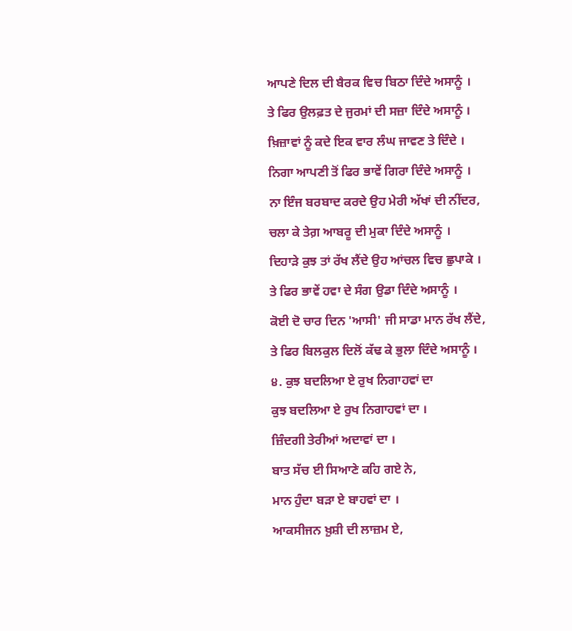ਆਪਣੇ ਦਿਲ ਦੀ ਬੈਰਕ ਵਿਚ ਬਿਠਾ ਦਿੰਦੇ ਅਸਾਨੂੰ ।
ਤੇ ਫਿਰ ਉਲਫ਼ਤ ਦੇ ਜੁਰਮਾਂ ਦੀ ਸਜ਼ਾ ਦਿੰਦੇ ਅਸਾਨੂੰ ।
ਖ਼ਿਜ਼ਾਵਾਂ ਨੂੰ ਕਦੇ ਇਕ ਵਾਰ ਲੰਘ ਜਾਵਣ ਤੇ ਦਿੰਦੇ ।
ਨਿਗਾ ਆਪਣੀ ਤੋਂ ਫਿਰ ਭਾਵੇਂ ਗਿਰਾ ਦਿੰਦੇ ਅਸਾਨੂੰ ।
ਨਾ ਇੰਜ ਬਰਬਾਦ ਕਰਦੇ ਉਹ ਮੇਰੀ ਅੱਖਾਂ ਦੀ ਨੀਂਦਰ,
ਚਲਾ ਕੇ ਤੇਗ਼ ਆਬਰੂ ਦੀ ਮੁਕਾ ਦਿੰਦੇ ਅਸਾਨੂੰ ।
ਦਿਹਾੜੇ ਕੁਝ ਤਾਂ ਰੱਖ ਲੈਂਦੇ ਉਹ ਆਂਚਲ ਵਿਚ ਛੁਪਾਕੇ ।
ਤੇ ਫਿਰ ਭਾਵੇਂ ਹਵਾ ਦੇ ਸੰਗ ਉਡਾ ਦਿੰਦੇ ਅਸਾਨੂੰ ।
ਕੋਈ ਦੋ ਚਾਰ ਦਿਨ 'ਆਸੀ' ਜੀ ਸਾਡਾ ਮਾਨ ਰੱਖ ਲੈਂਦੇ,
ਤੇ ਫਿਰ ਬਿਲਕੁਲ ਦਿਲੋਂ ਕੱਢ ਕੇ ਭੁਲਾ ਦਿੰਦੇ ਅਸਾਨੂੰ ।
੪. ਕੁਝ ਬਦਲਿਆ ਏ ਰੁਖ ਨਿਗਾਹਵਾਂ ਦਾ
ਕੁਝ ਬਦਲਿਆ ਏ ਰੁਖ ਨਿਗਾਹਵਾਂ ਦਾ ।
ਜ਼ਿੰਦਗੀ ਤੇਰੀਆਂ ਅਦਾਵਾਂ ਦਾ ।
ਬਾਤ ਸੱਚ ਈ ਸਿਆਣੇ ਕਹਿ ਗਏ ਨੇ,
ਮਾਨ ਹੁੰਦਾ ਬੜਾ ਏ ਬਾਹਵਾਂ ਦਾ ।
ਆਕਸੀਜਨ ਖ਼ੁਸ਼ੀ ਦੀ ਲਾਜ਼ਮ ਏ,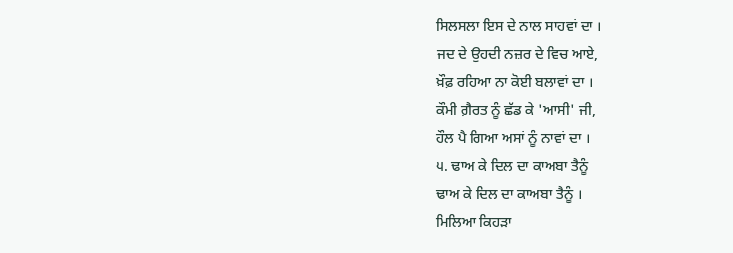ਸਿਲਸਲਾ ਇਸ ਦੇ ਨਾਲ ਸਾਹਵਾਂ ਦਾ ।
ਜਦ ਦੇ ਉਹਦੀ ਨਜ਼ਰ ਦੇ ਵਿਚ ਆਏ,
ਖ਼ੌਫ਼ ਰਹਿਆ ਨਾ ਕੋਈ ਬਲਾਵਾਂ ਦਾ ।
ਕੌਮੀ ਗ਼ੈਰਤ ਨੂੰ ਛੱਡ ਕੇ 'ਆਸੀ' ਜੀ,
ਹੌਲ ਪੈ ਗਿਆ ਅਸਾਂ ਨੂੰ ਨਾਵਾਂ ਦਾ ।
੫. ਢਾਅ ਕੇ ਦਿਲ ਦਾ ਕਾਅਬਾ ਤੈਨੂੰ
ਢਾਅ ਕੇ ਦਿਲ ਦਾ ਕਾਅਬਾ ਤੈਨੂੰ ।
ਮਿਲਿਆ ਕਿਹੜਾ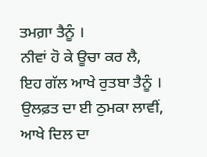ਤਮਗ਼ਾ ਤੈਨੂੰ ।
ਨੀਵਾਂ ਹੋ ਕੇ ਊਚਾ ਕਰ ਲੈ,
ਇਹ ਗੱਲ ਆਖੇ ਰੁਤਬਾ ਤੈਨੂੰ ।
ਉਲਫ਼ਤ ਦਾ ਈ ਠੁਮਕਾ ਲਾਵੀਂ,
ਆਖੇ ਦਿਲ ਦਾ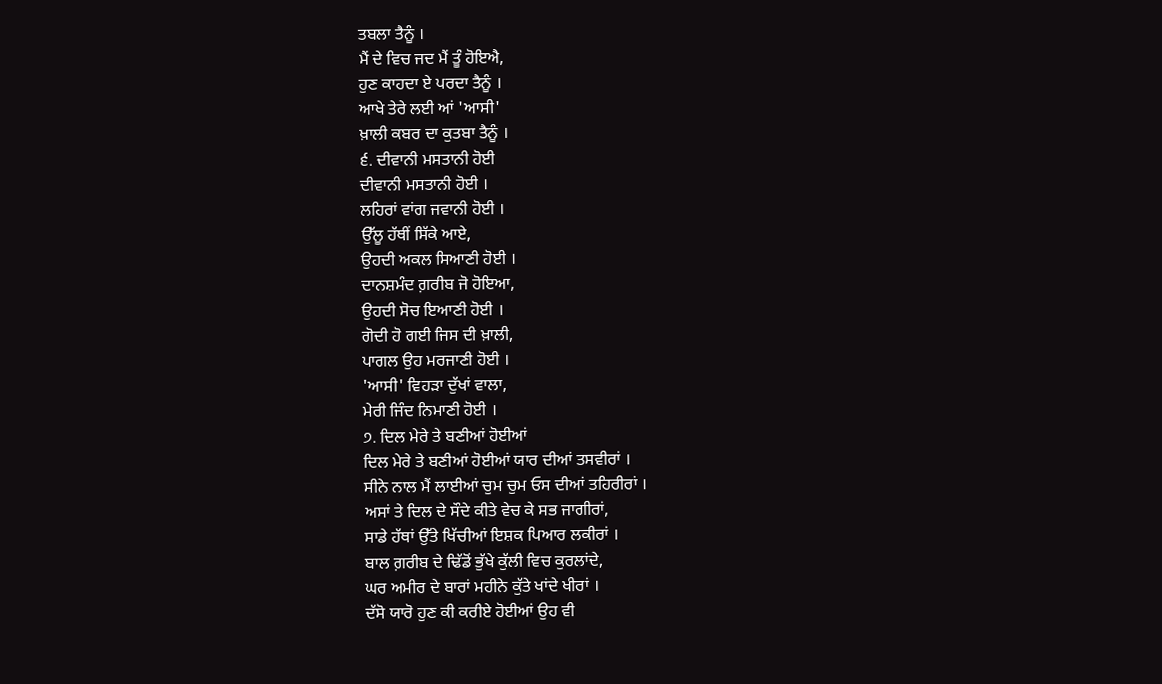ਤਬਲਾ ਤੈਨੂੰ ।
ਮੈਂ ਦੇ ਵਿਚ ਜਦ ਮੈਂ ਤੂੰ ਹੋਇਐ,
ਹੁਣ ਕਾਹਦਾ ਏ ਪਰਦਾ ਤੈਨੂੰ ।
ਆਖੇ ਤੇਰੇ ਲਈ ਆਂ 'ਆਸੀ'
ਖ਼ਾਲੀ ਕਬਰ ਦਾ ਕੁਤਬਾ ਤੈਨੂੰ ।
੬. ਦੀਵਾਨੀ ਮਸਤਾਨੀ ਹੋਈ
ਦੀਵਾਨੀ ਮਸਤਾਨੀ ਹੋਈ ।
ਲਹਿਰਾਂ ਵਾਂਗ ਜਵਾਨੀ ਹੋਈ ।
ਉੱਲੂ ਹੱਥੀਂ ਸਿੱਕੇ ਆਏ,
ਉਹਦੀ ਅਕਲ ਸਿਆਣੀ ਹੋਈ ।
ਦਾਨਸ਼ਮੰਦ ਗ਼ਰੀਬ ਜੋ ਹੋਇਆ,
ਉਹਦੀ ਸੋਚ ਇਆਣੀ ਹੋਈ ।
ਗੋਦੀ ਹੋ ਗਈ ਜਿਸ ਦੀ ਖ਼ਾਲੀ,
ਪਾਗਲ ਉਹ ਮਰਜਾਣੀ ਹੋਈ ।
'ਆਸੀ' ਵਿਹੜਾ ਦੁੱਖਾਂ ਵਾਲਾ,
ਮੇਰੀ ਜਿੰਦ ਨਿਮਾਣੀ ਹੋਈ ।
੭. ਦਿਲ ਮੇਰੇ ਤੇ ਬਣੀਆਂ ਹੋਈਆਂ
ਦਿਲ ਮੇਰੇ ਤੇ ਬਣੀਆਂ ਹੋਈਆਂ ਯਾਰ ਦੀਆਂ ਤਸਵੀਰਾਂ ।
ਸੀਨੇ ਨਾਲ ਮੈਂ ਲਾਈਆਂ ਚੁਮ ਚੁਮ ਓਸ ਦੀਆਂ ਤਹਿਰੀਰਾਂ ।
ਅਸਾਂ ਤੇ ਦਿਲ ਦੇ ਸੌਦੇ ਕੀਤੇ ਵੇਚ ਕੇ ਸਭ ਜਾਗੀਰਾਂ,
ਸਾਡੇ ਹੱਥਾਂ ਉੱਤੇ ਖਿੱਚੀਆਂ ਇਸ਼ਕ ਪਿਆਰ ਲਕੀਰਾਂ ।
ਬਾਲ ਗ਼ਰੀਬ ਦੇ ਢਿੱਡੋਂ ਭੁੱਖੇ ਕੁੱਲੀ ਵਿਚ ਕੁਰਲਾਂਦੇ,
ਘਰ ਅਮੀਰ ਦੇ ਬਾਰਾਂ ਮਹੀਨੇ ਕੁੱਤੇ ਖਾਂਦੇ ਖੀਰਾਂ ।
ਦੱਸੋ ਯਾਰੋ ਹੁਣ ਕੀ ਕਰੀਏ ਹੋਈਆਂ ਉਹ ਵੀ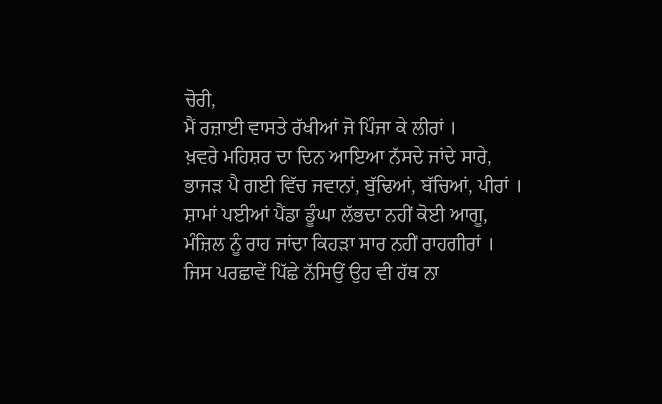ਚੋਰੀ,
ਮੈਂ ਰਜ਼ਾਈ ਵਾਸਤੇ ਰੱਖੀਆਂ ਜੋ ਪਿੰਜਾ ਕੇ ਲੀਰਾਂ ।
ਖ਼ਵਰੇ ਮਹਿਸ਼ਰ ਦਾ ਦਿਨ ਆਇਆ ਨੱਸਦੇ ਜਾਂਦੇ ਸਾਰੇ,
ਭਾਜੜ ਪੈ ਗਈ ਵਿੱਚ ਜਵਾਨਾਂ, ਬੁੱਢਿਆਂ, ਬੱਚਿਆਂ, ਪੀਰਾਂ ।
ਸ਼ਾਮਾਂ ਪਈਆਂ ਪੈਂਡਾ ਡੂੰਘਾ ਲੱਭਦਾ ਨਹੀਂ ਕੋਈ ਆਗੂ,
ਮੰਜ਼ਿਲ ਨੂੰ ਰਾਹ ਜਾਂਦਾ ਕਿਹੜਾ ਸਾਰ ਨਹੀਂ ਰਾਹਗੀਰਾਂ ।
ਜਿਸ ਪਰਛਾਵੇਂ ਪਿੱਛੇ ਨੱਸਿਉਂ ਉਹ ਵੀ ਹੱਥ ਨਾ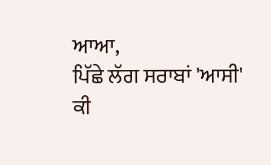ਆਆ,
ਪਿੱਛੇ ਲੱਗ ਸਰਾਬਾਂ 'ਆਸੀ' ਕੀ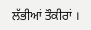ਲੱਭੀਆਂ ਤੌਕੀਰਾਂ ।